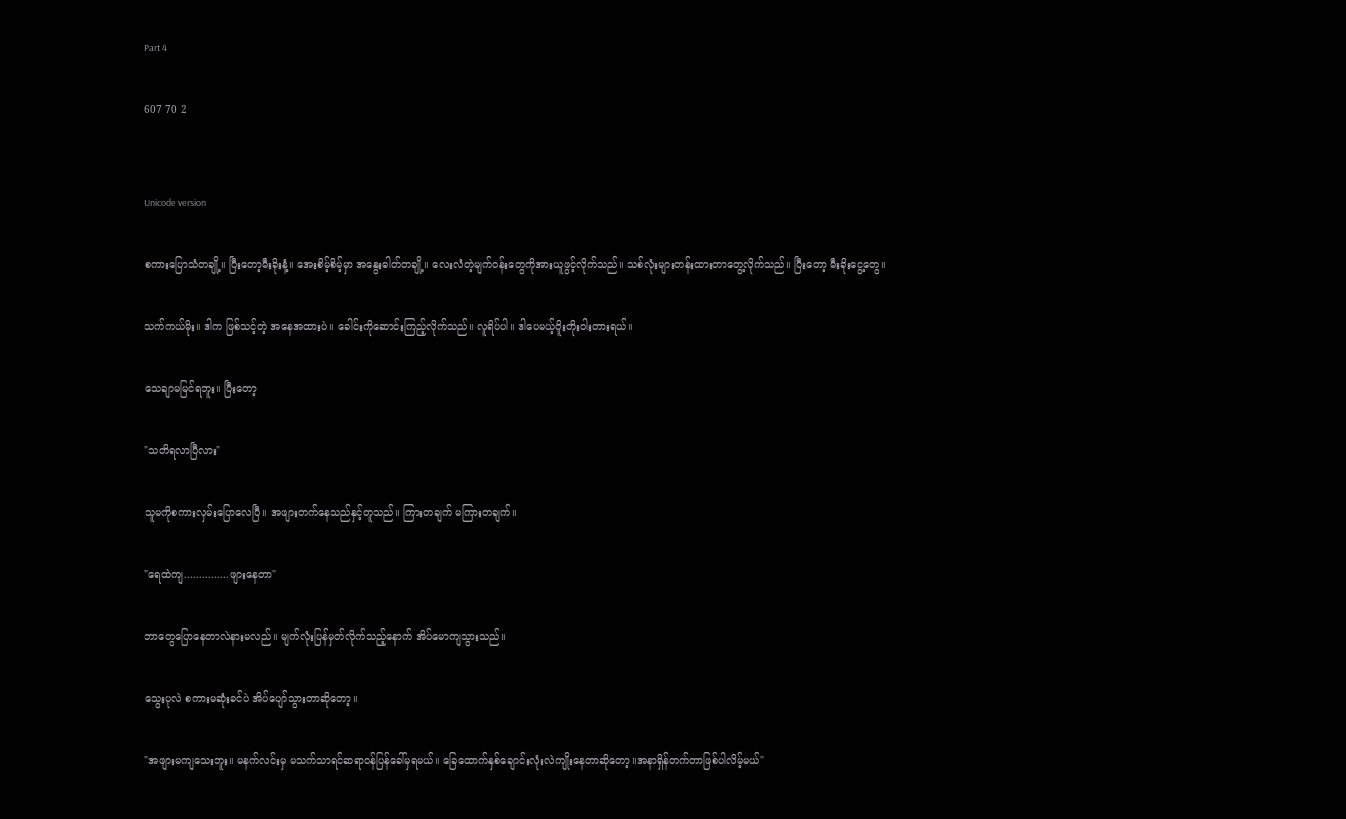Part 4

607 70 2


Unicode version

စကားပြောသံတချို့။ ပြီးတော့မီးခိုးနံ့။ အေးစိမ့်စိမ့်မှာ အနွေးဓါတ်တချို့။ လေးလံတဲ့မျက်ဝန်းတွေကိုအားယူဖွင့်လိုက်သည်။ သစ်လုံးများတန်းထားတာတွေ့လိုက်သည်။ ပြီးတော့ မီးခိုး‌ငွေ့တွေ။

သက်ကယ်မိုး။ ဒါက ဖြစ်သင့်တဲ့ အနေအထားပဲ။ ခေါင်းကိုဆောင်းကြည့်လိုက်သည်။ လူရိပ်ပါ။ ဒါပေမယ့်ဝိူးတိုးဝါးတားရယ်။

သေချာမမြင်ရဘူး။ ပြီးတော့

"သတိရလာပြီလား"

သူမကိုစကားလှမ်းပြောလေပြီ။ အဖျားတက်နေသည်နှင့်တူသည်။ ကြားတချက် မကြားတချက်။

"ရေထဲကျ...............ဖျားနေတာ"

ဘာတွေပြောနေတာလဲနားမလည်။ မျက်လုံးပြန်မှတ်လိုက်သည့်နောက် အိပ်မောကျသွားသည်။

သွေးပုလဲ စကားမဆုံးခင်ပဲ အိပ်ပျော်သွားတာဆိုတော့။

"အဖျားမကျသေးဘူး။ မနက်လင်းမှ မသက်သာရင်ဆရာဝန်ပြန်ခေါ်မှရမယ်။ ခြေထောက်နှစ်ချောင်းလုံးလဲကျိုးနေတာဆိုတော့။အနာရှိန်တက်တာဖြစ်ပါလိမ့်မယ်"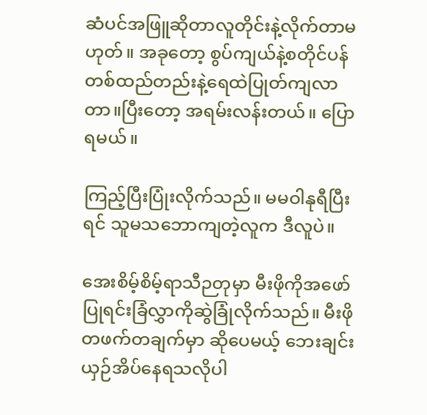ဆံပင်အဖြူဆိုတာလူတိုင်းနဲ့လိုက်တာမဟုတ်။ အခုတော့ စွပ်ကျယ်နဲ့စတိုင်ပန်တစ်ထည်တည်းနဲ့ရေထဲပြုတ်ကျလာတာ။ပြီးတော့ အရမ်းလန်းတယ်။ ပြောရမယ်။

ကြည့်ပြီးပြုံးလိုက်သည်။ မမဝါနုရီပြီးရင် သူမသဘောကျတဲ့လူက ဒီလူပဲ။

အေးစိမ့်စိမ့်ရာသီဉတုမှာ မီးဖိုကိုအဖော်ပြုရင်းခြံလွှာကိုဆွဲခြုံလိုက်သည်။ မီးဖိုတဖက်တချက်မှာ ဆိုပေမယ့် ဘေးချင်းယှဉ်အိပ်နေရသလိုပါ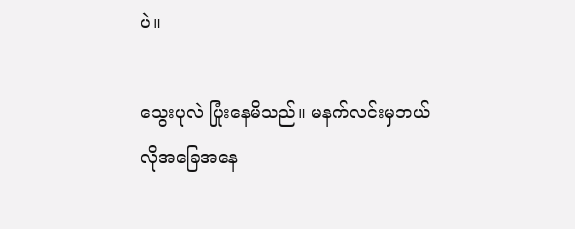ပဲ။

သွေးပုလဲ ပြုံးနေမိသည်။ မနက်လင်းမှဘယ်လိုအခြေအနေ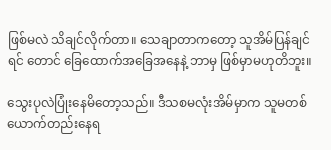ဖြစ်မလဲ သိချင်လိုက်တာ။ သေချာတာကတော့ သူအိမ်ပြန်ချင်ရင် တောင် ခြေထောက်အခြေအနေနဲ့ ဘာမှ ဖြစ်မှာမဟုတိဘူး။

သွေးပုလဲပြုံးနေမိတော့သည်။ ဒီသစမလုံးအိမ်မှာက သူမတစ်ယောက်တည်းနေရ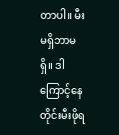တာပါ။ မီးမရှိဘာမရှိ။ ဒါကြောင့်နေတိုင်းမီးဖိုရ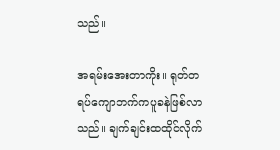သည်။

အရမ်းအေးတာကိုး။ ရုတ်တရပ်ကျောဘက်ကပူခနဲဖြစ်လာသည်။ ချက်ချင်းထထိုင်လိုက်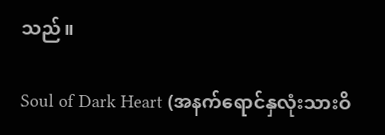သည်။

Soul of Dark Heart (အနက်ရောင်နှလုံးသားဝိ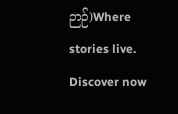ဉာဉ်)Where stories live. Discover now